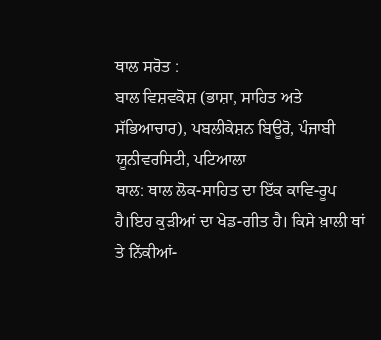ਥਾਲ ਸਰੋਤ :
ਬਾਲ ਵਿਸ਼ਵਕੋਸ਼ (ਭਾਸ਼ਾ, ਸਾਹਿਤ ਅਤੇ ਸੱਭਿਆਚਾਰ), ਪਬਲੀਕੇਸ਼ਨ ਬਿਊਰੋ, ਪੰਜਾਬੀ ਯੂਨੀਵਰਸਿਟੀ, ਪਟਿਆਲਾ
ਥਾਲ: ਥਾਲ ਲੋਕ-ਸਾਹਿਤ ਦਾ ਇੱਕ ਕਾਵਿ-ਰੂਪ ਹੈ।ਇਹ ਕੁੜੀਆਂ ਦਾ ਖੇਡ-ਗੀਤ ਹੈ। ਕਿਸੇ ਖ਼ਾਲੀ ਥਾਂ ਤੇ ਨਿੱਕੀਆਂ-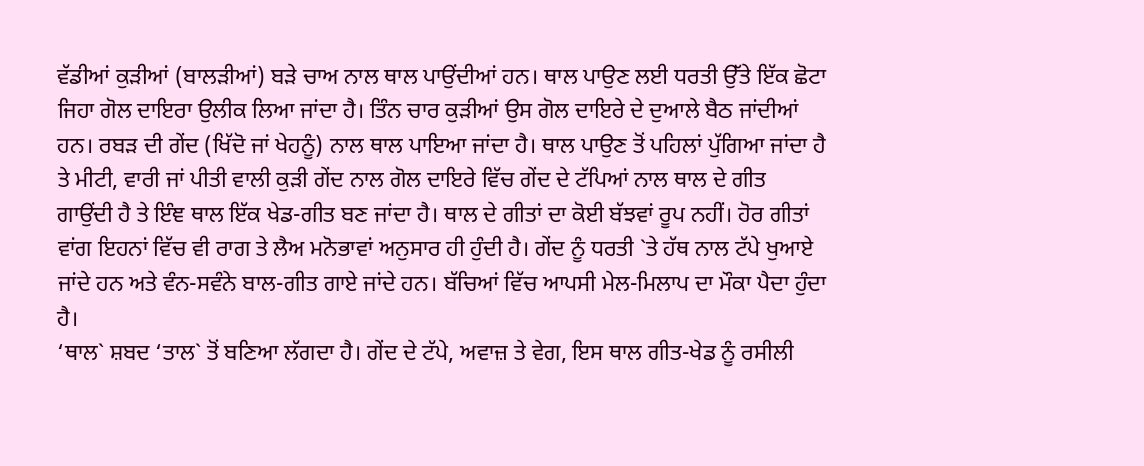ਵੱਡੀਆਂ ਕੁੜੀਆਂ (ਬਾਲੜੀਆਂ) ਬੜੇ ਚਾਅ ਨਾਲ ਥਾਲ ਪਾਉਂਦੀਆਂ ਹਨ। ਥਾਲ ਪਾਉਣ ਲਈ ਧਰਤੀ ਉੱਤੇ ਇੱਕ ਛੋਟਾ ਜਿਹਾ ਗੋਲ ਦਾਇਰਾ ਉਲੀਕ ਲਿਆ ਜਾਂਦਾ ਹੈ। ਤਿੰਨ ਚਾਰ ਕੁੜੀਆਂ ਉਸ ਗੋਲ ਦਾਇਰੇ ਦੇ ਦੁਆਲੇ ਬੈਠ ਜਾਂਦੀਆਂ ਹਨ। ਰਬੜ ਦੀ ਗੇਂਦ (ਖਿੱਦੋ ਜਾਂ ਖੇਹਨੂੰ) ਨਾਲ ਥਾਲ ਪਾਇਆ ਜਾਂਦਾ ਹੈ। ਥਾਲ ਪਾਉਣ ਤੋਂ ਪਹਿਲਾਂ ਪੁੱਗਿਆ ਜਾਂਦਾ ਹੈ ਤੇ ਮੀਟੀ, ਵਾਰੀ ਜਾਂ ਪੀਤੀ ਵਾਲੀ ਕੁੜੀ ਗੇਂਦ ਨਾਲ ਗੋਲ ਦਾਇਰੇ ਵਿੱਚ ਗੇਂਦ ਦੇ ਟੱਪਿਆਂ ਨਾਲ ਥਾਲ ਦੇ ਗੀਤ ਗਾਉਂਦੀ ਹੈ ਤੇ ਇੰਞ ਥਾਲ ਇੱਕ ਖੇਡ-ਗੀਤ ਬਣ ਜਾਂਦਾ ਹੈ। ਥਾਲ ਦੇ ਗੀਤਾਂ ਦਾ ਕੋਈ ਬੱਝਵਾਂ ਰੂਪ ਨਹੀਂ। ਹੋਰ ਗੀਤਾਂ ਵਾਂਗ ਇਹਨਾਂ ਵਿੱਚ ਵੀ ਰਾਗ ਤੇ ਲੈਅ ਮਨੋਭਾਵਾਂ ਅਨੁਸਾਰ ਹੀ ਹੁੰਦੀ ਹੈ। ਗੇਂਦ ਨੂੰ ਧਰਤੀ `ਤੇ ਹੱਥ ਨਾਲ ਟੱਪੇ ਖੁਆਏ ਜਾਂਦੇ ਹਨ ਅਤੇ ਵੰਨ-ਸਵੰਨੇ ਬਾਲ-ਗੀਤ ਗਾਏ ਜਾਂਦੇ ਹਨ। ਬੱਚਿਆਂ ਵਿੱਚ ਆਪਸੀ ਮੇਲ-ਮਿਲਾਪ ਦਾ ਮੌਕਾ ਪੈਦਾ ਹੁੰਦਾ ਹੈ।
‘ਥਾਲ` ਸ਼ਬਦ ‘ਤਾਲ` ਤੋਂ ਬਣਿਆ ਲੱਗਦਾ ਹੈ। ਗੇਂਦ ਦੇ ਟੱਪੇ, ਅਵਾਜ਼ ਤੇ ਵੇਗ, ਇਸ ਥਾਲ ਗੀਤ-ਖੇਡ ਨੂੰ ਰਸੀਲੀ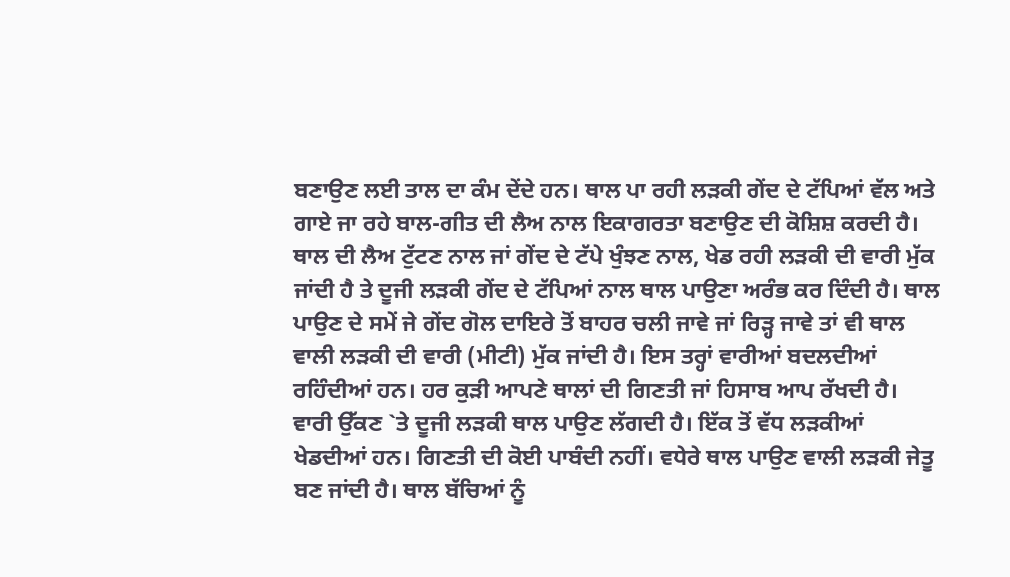ਬਣਾਉਣ ਲਈ ਤਾਲ ਦਾ ਕੰਮ ਦੇਂਦੇ ਹਨ। ਥਾਲ ਪਾ ਰਹੀ ਲੜਕੀ ਗੇਂਦ ਦੇ ਟੱਪਿਆਂ ਵੱਲ ਅਤੇ ਗਾਏ ਜਾ ਰਹੇ ਬਾਲ-ਗੀਤ ਦੀ ਲੈਅ ਨਾਲ ਇਕਾਗਰਤਾ ਬਣਾਉਣ ਦੀ ਕੋਸ਼ਿਸ਼ ਕਰਦੀ ਹੈ। ਥਾਲ ਦੀ ਲੈਅ ਟੁੱਟਣ ਨਾਲ ਜਾਂ ਗੇਂਦ ਦੇ ਟੱਪੇ ਖੁੰਝਣ ਨਾਲ, ਖੇਡ ਰਹੀ ਲੜਕੀ ਦੀ ਵਾਰੀ ਮੁੱਕ ਜਾਂਦੀ ਹੈ ਤੇ ਦੂਜੀ ਲੜਕੀ ਗੇਂਦ ਦੇ ਟੱਪਿਆਂ ਨਾਲ ਥਾਲ ਪਾਉਣਾ ਅਰੰਭ ਕਰ ਦਿੰਦੀ ਹੈ। ਥਾਲ ਪਾਉਣ ਦੇ ਸਮੇਂ ਜੇ ਗੇਂਦ ਗੋਲ ਦਾਇਰੇ ਤੋਂ ਬਾਹਰ ਚਲੀ ਜਾਵੇ ਜਾਂ ਰਿੜ੍ਹ ਜਾਵੇ ਤਾਂ ਵੀ ਥਾਲ ਵਾਲੀ ਲੜਕੀ ਦੀ ਵਾਰੀ (ਮੀਟੀ) ਮੁੱਕ ਜਾਂਦੀ ਹੈ। ਇਸ ਤਰ੍ਹਾਂ ਵਾਰੀਆਂ ਬਦਲਦੀਆਂ ਰਹਿੰਦੀਆਂ ਹਨ। ਹਰ ਕੁੜੀ ਆਪਣੇ ਥਾਲਾਂ ਦੀ ਗਿਣਤੀ ਜਾਂ ਹਿਸਾਬ ਆਪ ਰੱਖਦੀ ਹੈ। ਵਾਰੀ ਉੱਕਣ `ਤੇ ਦੂਜੀ ਲੜਕੀ ਥਾਲ ਪਾਉਣ ਲੱਗਦੀ ਹੈ। ਇੱਕ ਤੋਂ ਵੱਧ ਲੜਕੀਆਂ ਖੇਡਦੀਆਂ ਹਨ। ਗਿਣਤੀ ਦੀ ਕੋਈ ਪਾਬੰਦੀ ਨਹੀਂ। ਵਧੇਰੇ ਥਾਲ ਪਾਉਣ ਵਾਲੀ ਲੜਕੀ ਜੇਤੂ ਬਣ ਜਾਂਦੀ ਹੈ। ਥਾਲ ਬੱਚਿਆਂ ਨੂੰ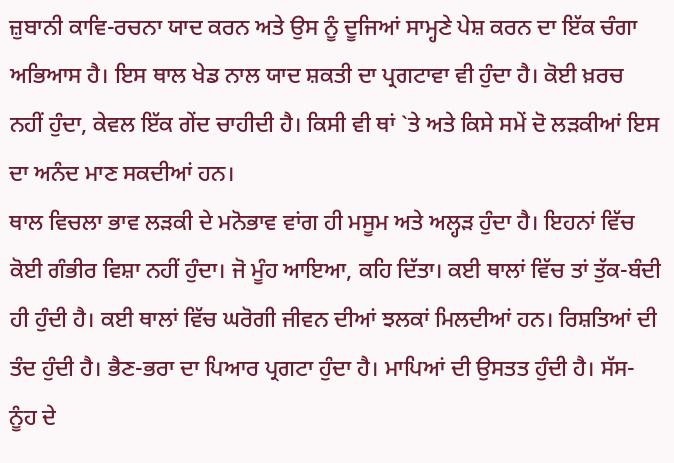ਜ਼ੁਬਾਨੀ ਕਾਵਿ-ਰਚਨਾ ਯਾਦ ਕਰਨ ਅਤੇ ਉਸ ਨੂੰ ਦੂਜਿਆਂ ਸਾਮ੍ਹਣੇ ਪੇਸ਼ ਕਰਨ ਦਾ ਇੱਕ ਚੰਗਾ ਅਭਿਆਸ ਹੈ। ਇਸ ਥਾਲ ਖੇਡ ਨਾਲ ਯਾਦ ਸ਼ਕਤੀ ਦਾ ਪ੍ਰਗਟਾਵਾ ਵੀ ਹੁੰਦਾ ਹੈ। ਕੋਈ ਖ਼ਰਚ ਨਹੀਂ ਹੁੰਦਾ, ਕੇਵਲ ਇੱਕ ਗੇਂਦ ਚਾਹੀਦੀ ਹੈ। ਕਿਸੀ ਵੀ ਥਾਂ `ਤੇ ਅਤੇ ਕਿਸੇ ਸਮੇਂ ਦੋ ਲੜਕੀਆਂ ਇਸ ਦਾ ਅਨੰਦ ਮਾਣ ਸਕਦੀਆਂ ਹਨ।
ਥਾਲ ਵਿਚਲਾ ਭਾਵ ਲੜਕੀ ਦੇ ਮਨੋਭਾਵ ਵਾਂਗ ਹੀ ਮਸੂਮ ਅਤੇ ਅਲ੍ਹੜ ਹੁੰਦਾ ਹੈ। ਇਹਨਾਂ ਵਿੱਚ ਕੋਈ ਗੰਭੀਰ ਵਿਸ਼ਾ ਨਹੀਂ ਹੁੰਦਾ। ਜੋ ਮੂੰਹ ਆਇਆ, ਕਹਿ ਦਿੱਤਾ। ਕਈ ਥਾਲਾਂ ਵਿੱਚ ਤਾਂ ਤੁੱਕ-ਬੰਦੀ ਹੀ ਹੁੰਦੀ ਹੈ। ਕਈ ਥਾਲਾਂ ਵਿੱਚ ਘਰੋਗੀ ਜੀਵਨ ਦੀਆਂ ਝਲਕਾਂ ਮਿਲਦੀਆਂ ਹਨ। ਰਿਸ਼ਤਿਆਂ ਦੀ ਤੰਦ ਹੁੰਦੀ ਹੈ। ਭੈਣ-ਭਰਾ ਦਾ ਪਿਆਰ ਪ੍ਰਗਟਾ ਹੁੰਦਾ ਹੈ। ਮਾਪਿਆਂ ਦੀ ਉਸਤਤ ਹੁੰਦੀ ਹੈ। ਸੱਸ-ਨੂੰਹ ਦੇ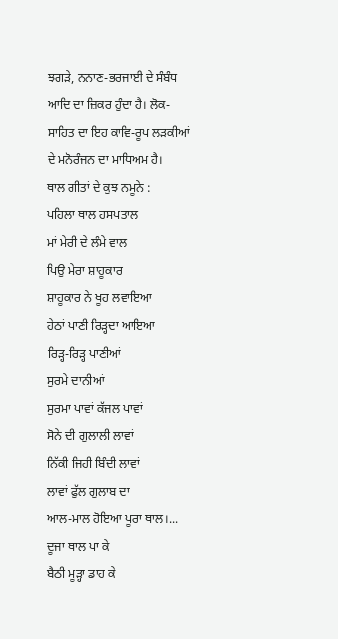ਝਗੜੇ, ਨਨਾਣ-ਭਰਜਾਈ ਦੇ ਸੰਬੰਧ ਆਦਿ ਦਾ ਜ਼ਿਕਰ ਹੁੰਦਾ ਹੈ। ਲੋਕ-ਸਾਹਿਤ ਦਾ ਇਹ ਕਾਵਿ-ਰੂਪ ਲੜਕੀਆਂ ਦੇ ਮਨੋਰੰਜਨ ਦਾ ਮਾਧਿਅਮ ਹੈ।
ਥਾਲ ਗੀਤਾਂ ਦੇ ਕੁਝ ਨਮੂਨੇ :
ਪਹਿਲਾ ਥਾਲ ਹਸਪਤਾਲ
ਮਾਂ ਮੇਰੀ ਦੇ ਲੰਮੇ ਵਾਲ
ਪਿਉ ਮੇਰਾ ਸ਼ਾਹੂਕਾਰ
ਸ਼ਾਹੂਕਾਰ ਨੇ ਖੂਹ ਲਵਾਇਆ
ਹੇਠਾਂ ਪਾਣੀ ਰਿੜ੍ਹਦਾ ਆਇਆ
ਰਿੜ੍ਹ-ਰਿੜ੍ਹ ਪਾਣੀਆਂ
ਸੁਰਮੇ ਦਾਨੀਆਂ
ਸੁਰਮਾ ਪਾਵਾਂ ਕੱਜਲ ਪਾਵਾਂ
ਸੋਨੇ ਦੀ ਗੁਲਾਲੀ ਲਾਵਾਂ
ਨਿੱਕੀ ਜਿਹੀ ਬਿੰਦੀ ਲਾਵਾਂ
ਲਾਵਾਂ ਫੁੱਲ ਗੁਲਾਬ ਦਾ
ਆਲ-ਮਾਲ ਹੋਇਆ ਪੂਰਾ ਥਾਲ।...
ਦੂਜਾ ਥਾਲ ਪਾ ਕੇ
ਬੈਠੀ ਮੂੜ੍ਹਾ ਡਾਹ ਕੇ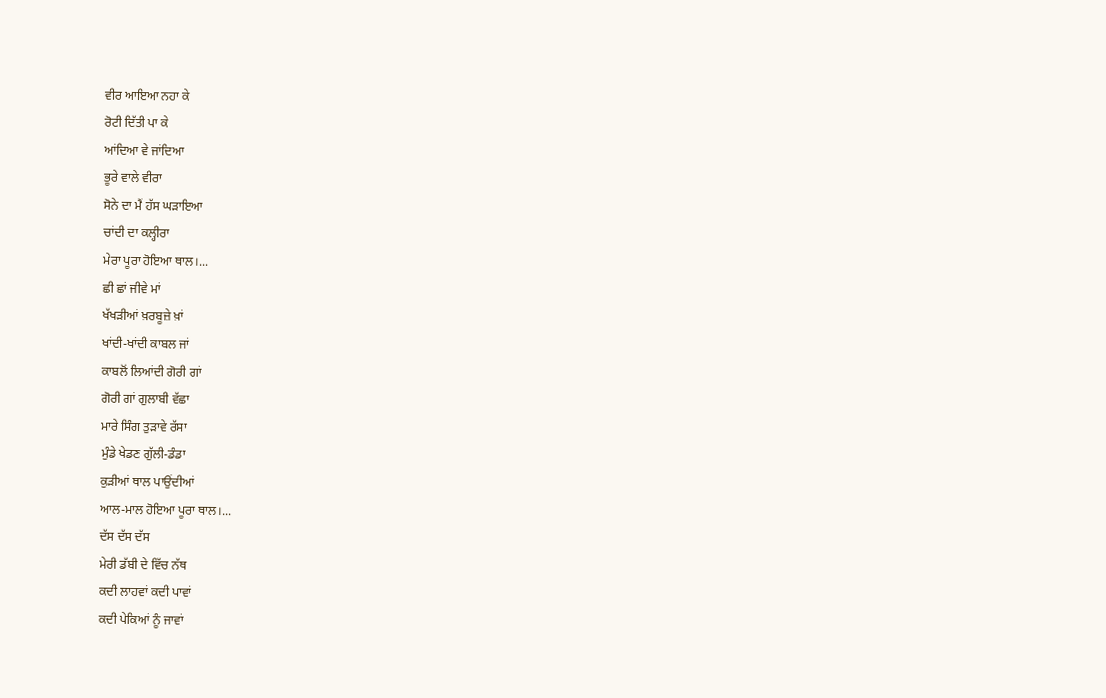ਵੀਰ ਆਇਆ ਨਹਾ ਕੇ
ਰੋਟੀ ਦਿੱਤੀ ਪਾ ਕੇ
ਆਂਦਿਆ ਵੇ ਜਾਂਦਿਆ
ਭੂਰੇ ਵਾਲੇ ਵੀਰਾ
ਸੋਨੇ ਦਾ ਮੈਂ ਹੱਸ ਘੜਾਇਆ
ਚਾਂਦੀ ਦਾ ਕਲ੍ਹੀਰਾ
ਮੇਰਾ ਪੂਰਾ ਹੋਇਆ ਥਾਲ।...
ਛੀ ਛਾਂ ਜੀਵੇ ਮਾਂ
ਖੱਖੜੀਆਂ ਖ਼ਰਬੂਜ਼ੇ ਖ਼ਾਂ
ਖਾਂਦੀ-ਖਾਂਦੀ ਕਾਬਲ ਜਾਂ
ਕਾਬਲੋਂ ਲਿਆਂਦੀ ਗੋਰੀ ਗਾਂ
ਗੋਰੀ ਗਾਂ ਗੁਲਾਬੀ ਵੱਛਾ
ਮਾਰੇ ਸਿੰਗ ਤੁੜਾਵੇ ਰੱਸਾ
ਮੁੰਡੇ ਖੇਡਣ ਗੁੱਲੀ-ਡੰਡਾ
ਕੁੜੀਆਂ ਥਾਲ ਪਾਉਂਦੀਆਂ
ਆਲ-ਮਾਲ ਹੋਇਆ ਪੂਰਾ ਥਾਲ।...
ਦੱਸ ਦੱਸ ਦੱਸ
ਮੇਰੀ ਡੱਬੀ ਦੇ ਵਿੱਚ ਨੱਥ
ਕਦੀ ਲਾਹਵਾਂ ਕਦੀ ਪਾਵਾਂ
ਕਦੀ ਪੇਕਿਆਂ ਨੂੰ ਜਾਵਾਂ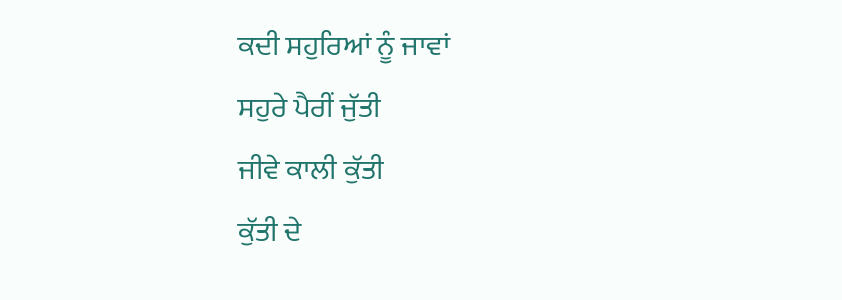ਕਦੀ ਸਹੁਰਿਆਂ ਨੂੰ ਜਾਵਾਂ
ਸਹੁਰੇ ਪੈਰੀਂ ਜੁੱਤੀ
ਜੀਵੇ ਕਾਲੀ ਕੁੱਤੀ
ਕੁੱਤੀ ਦੇ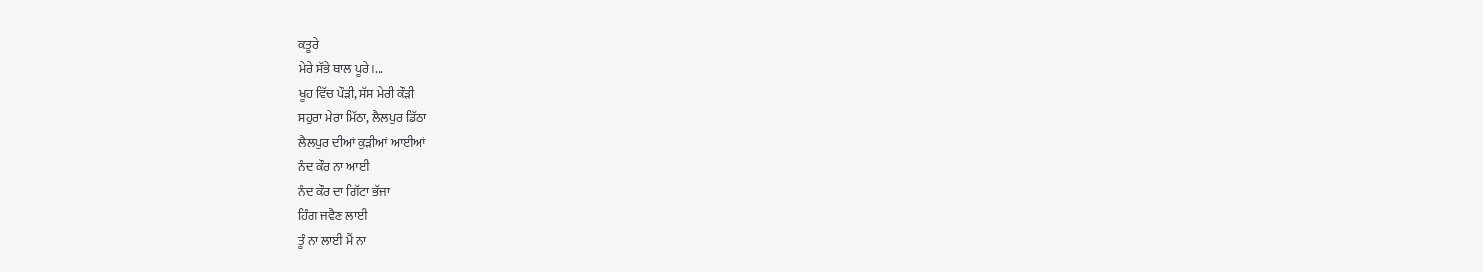ਕਤੂਰੇ
ਮੇਰੇ ਸੱਭੇ ਥਾਲ ਪੂਰੇ।...
ਖੂਹ ਵਿੱਚ ਪੌੜੀ, ਸੱਸ ਮੇਰੀ ਕੌੜੀ
ਸਹੁਰਾ ਮੇਰਾ ਮਿੱਠਾ, ਲੈਲਪੁਰ ਡਿੱਠਾ
ਲੈਲਪੁਰ ਦੀਆਂ ਕੁੜੀਆਂ ਆਈਆਂ
ਨੰਦ ਕੌਰ ਨਾ ਆਈ
ਨੰਦ ਕੌਰ ਦਾ ਗਿੱਟਾ ਭੱਜਾ
ਹਿੰਗ ਜਵੈਣ ਲਾਈ
ਤੂੰ ਨਾ ਲਾਈ ਮੈਂ ਨਾ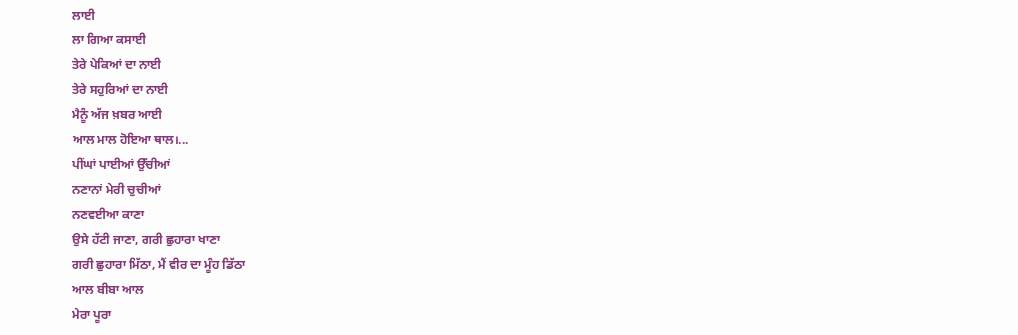ਲਾਈ
ਲਾ ਗਿਆ ਕਸਾਈ
ਤੇਰੇ ਪੇਕਿਆਂ ਦਾ ਨਾਈ
ਤੇਰੇ ਸਹੁਰਿਆਂ ਦਾ ਨਾਈ
ਮੈਨੂੰ ਅੱਜ ਖ਼ਬਰ ਆਈ
ਆਲ ਮਾਲ ਹੋਇਆ ਥਾਲ।...
ਪੀਂਘਾਂ ਪਾਈਆਂ ਉੱਚੀਆਂ
ਨਣਾਨਾਂ ਮੇਰੀ ਚੁਚੀਆਂ
ਨਣਵਈਆ ਕਾਣਾ
ਉਸੇ ਹੱਟੀ ਜਾਣਾ, ਗਰੀ ਛੁਹਾਰਾ ਖਾਣਾ
ਗਰੀ ਛੁਹਾਰਾ ਮਿੱਠਾ, ਮੈਂ ਵੀਰ ਦਾ ਮੂੰਹ ਡਿੱਠਾ
ਆਲ ਬੀਬਾ ਆਲ
ਮੇਰਾ ਪੂਰਾ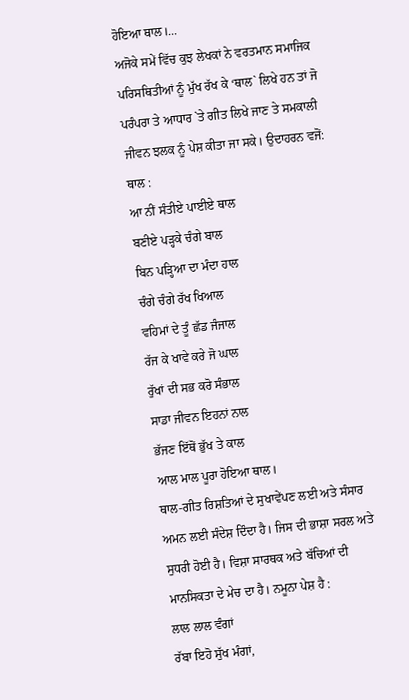ਹੋਇਆ ਥਾਲ।...
ਅਜੋਕੇ ਸਮੇਂ ਵਿੱਚ ਕੁਝ ਲੇਖਕਾਂ ਨੇ ਵਰਤਮਾਨ ਸਮਾਜਿਕ ਪਰਿਸਥਿਤੀਆਂ ਨੂੰ ਮੁੱਖ ਰੱਖ ਕੇ ‘ਥਾਲ` ਲਿਖੇ ਹਨ ਤਾਂ ਜੋ ਪਰੰਪਰਾ ਤੇ ਆਧਾਰ `ਤੇ ਗੀਤ ਲਿਖੇ ਜਾਣ ਤੇ ਸਮਕਾਲੀ ਜੀਵਨ ਝਲਕ ਨੂੰ ਪੇਸ਼ ਕੀਤਾ ਜਾ ਸਕੇ। ਉਦਾਹਰਨ ਵਜੋਂ:
ਥਾਲ :
ਆ ਨੀਂ ਸੰਤੀਏ ਪਾਈਏ ਥਾਲ
ਬਣੀਏ ਪੜ੍ਹਕੇ ਚੰਗੇ ਬਾਲ
ਬਿਨ ਪੜ੍ਹਿਆ ਦਾ ਮੰਦਾ ਹਾਲ
ਚੰਗੇ ਚੰਗੇ ਰੱਖ ਖਿਆਲ
ਵਹਿਮਾਂ ਦੇ ਤੂੰ ਛੱਡ ਜੰਜਾਲ
ਰੱਜ ਕੇ ਖਾਵੇ ਕਰੇ ਜੋ ਘਾਲ
ਰੁੱਖਾਂ ਦੀ ਸਭ ਕਰੋ ਸੰਭਾਲ
ਸਾਡਾ ਜੀਵਨ ਇਹਨਾਂ ਨਾਲ
ਭੱਜਣ ਇੱਥੋਂ ਭੁੱਖ ਤੇ ਕਾਲ
ਆਲ ਮਾਲ ਪੂਰਾ ਹੋਇਆ ਥਾਲ।
ਥਾਲ-ਗੀਤ ਰਿਸ਼ਤਿਆਂ ਦੇ ਸੁਖਾਵੇਂਪਣ ਲਈ ਅਤੇ ਸੰਸਾਰ ਅਮਨ ਲਈ ਸੰਦੇਸ਼ ਦਿੰਦਾ ਹੈ। ਜਿਸ ਦੀ ਭਾਸ਼ਾ ਸਰਲ ਅਤੇ ਸੁਧਰੀ ਹੋਈ ਹੈ। ਵਿਸ਼ਾ ਸਾਰਥਕ ਅਤੇ ਬੱਚਿਆਂ ਦੀ ਮਾਨਸਿਕਤਾ ਦੇ ਮੇਚ ਦਾ ਹੈ। ਨਮੂਨਾ ਪੇਸ਼ ਹੈ :
ਲਾਲ ਲਾਲ ਵੰਗਾਂ
ਰੱਬਾ ਇਹੋ ਸੁੱਖ ਮੰਗਾਂ,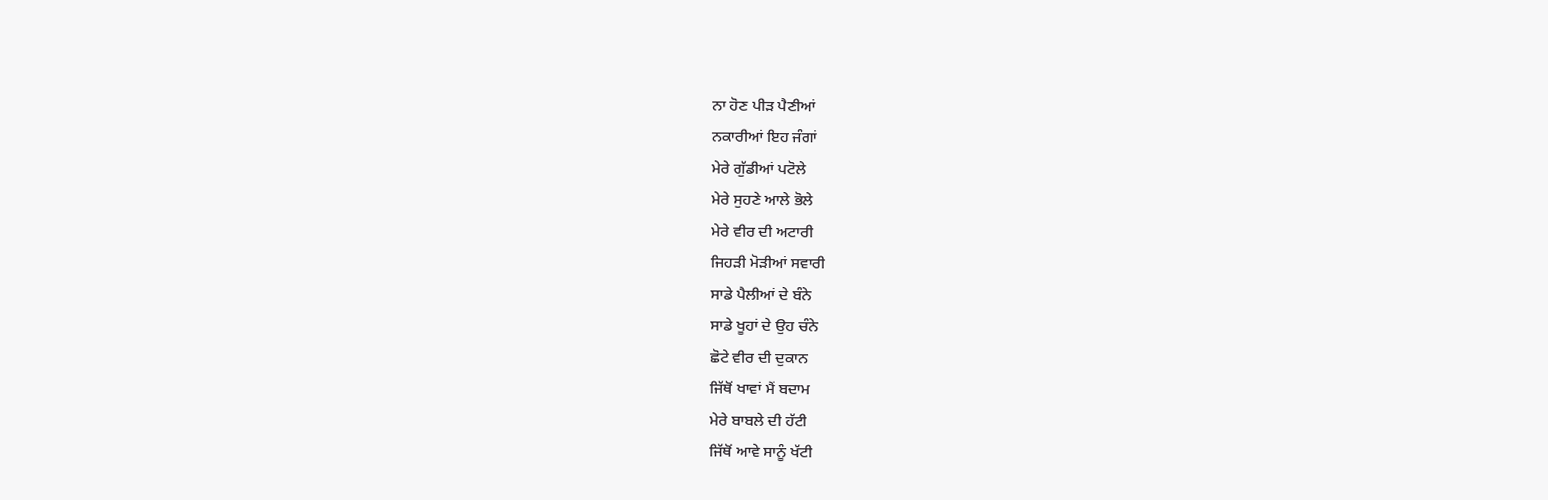ਨਾ ਹੋਣ ਪੀੜ ਪੈਣੀਆਂ
ਨਕਾਰੀਆਂ ਇਹ ਜੰਗਾਂ
ਮੇਰੇ ਗੁੱਡੀਆਂ ਪਟੋਲੇ
ਮੇਰੇ ਸੁਹਣੇ ਆਲੇ ਭੋਲੇ
ਮੇਰੇ ਵੀਰ ਦੀ ਅਟਾਰੀ
ਜਿਹੜੀ ਮੋੜੀਆਂ ਸਵਾਰੀ
ਸਾਡੇ ਪੈਲੀਆਂ ਦੇ ਬੰਨੇ
ਸਾਡੇ ਖੂਹਾਂ ਦੇ ਉਹ ਚੰਨੇ
ਛੋਟੇ ਵੀਰ ਦੀ ਦੁਕਾਨ
ਜਿੱਥੋਂ ਖਾਵਾਂ ਮੈਂ ਬਦਾਮ
ਮੇਰੇ ਬਾਬਲੇ ਦੀ ਹੱਟੀ
ਜਿੱਥੋਂ ਆਵੇ ਸਾਨੂੰ ਖੱਟੀ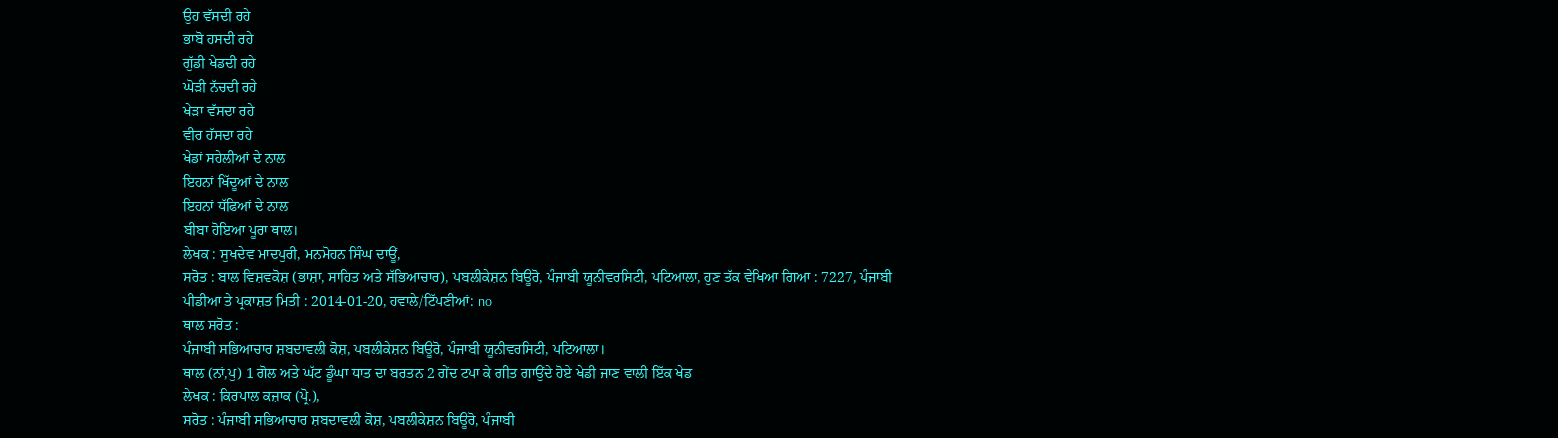ਉਹ ਵੱਸਦੀ ਰਹੇ
ਭਾਬੋ ਹਸਦੀ ਰਹੇ
ਗੁੱਡੀ ਖੇਡਦੀ ਰਹੇ
ਘੋੜੀ ਨੱਚਦੀ ਰਹੇ
ਖੇੜਾ ਵੱਸਦਾ ਰਹੇ
ਵੀਰ ਹੱਸਦਾ ਰਹੇ
ਖੇਡਾਂ ਸਹੇਲੀਆਂ ਦੇ ਨਾਲ
ਇਹਨਾਂ ਖਿੱਦੂਆਂ ਦੇ ਨਾਲ
ਇਹਨਾਂ ਧੱਫਿਆਂ ਦੇ ਨਾਲ
ਬੀਬਾ ਹੋਇਆ ਪੂਰਾ ਥਾਲ।
ਲੇਖਕ : ਸੁਖਦੇਵ ਮਾਦਪੁਰੀ, ਮਨਮੋਹਨ ਸਿੰਘ ਦਾਊਂ,
ਸਰੋਤ : ਬਾਲ ਵਿਸ਼ਵਕੋਸ਼ (ਭਾਸ਼ਾ, ਸਾਹਿਤ ਅਤੇ ਸੱਭਿਆਚਾਰ), ਪਬਲੀਕੇਸ਼ਨ ਬਿਊਰੋ, ਪੰਜਾਬੀ ਯੂਨੀਵਰਸਿਟੀ, ਪਟਿਆਲਾ, ਹੁਣ ਤੱਕ ਵੇਖਿਆ ਗਿਆ : 7227, ਪੰਜਾਬੀ ਪੀਡੀਆ ਤੇ ਪ੍ਰਕਾਸ਼ਤ ਮਿਤੀ : 2014-01-20, ਹਵਾਲੇ/ਟਿੱਪਣੀਆਂ: no
ਥਾਲ ਸਰੋਤ :
ਪੰਜਾਬੀ ਸਭਿਆਚਾਰ ਸ਼ਬਦਾਵਲੀ ਕੋਸ਼, ਪਬਲੀਕੇਸ਼ਨ ਬਿਊਰੋ, ਪੰਜਾਬੀ ਯੂਨੀਵਰਸਿਟੀ, ਪਟਿਆਲਾ।
ਥਾਲ (ਨਾਂ,ਪੁ) 1 ਗੋਲ ਅਤੇ ਘੱਟ ਡੂੰਘਾ ਧਾਤ ਦਾ ਬਰਤਨ 2 ਗੇਂਦ ਟਪਾ ਕੇ ਗੀਤ ਗਾਉਂਦੇ ਹੋਏ ਖੇਡੀ ਜਾਣ ਵਾਲੀ ਇੱਕ ਖੇਡ
ਲੇਖਕ : ਕਿਰਪਾਲ ਕਜ਼ਾਕ (ਪ੍ਰੋ.),
ਸਰੋਤ : ਪੰਜਾਬੀ ਸਭਿਆਚਾਰ ਸ਼ਬਦਾਵਲੀ ਕੋਸ਼, ਪਬਲੀਕੇਸ਼ਨ ਬਿਊਰੋ, ਪੰਜਾਬੀ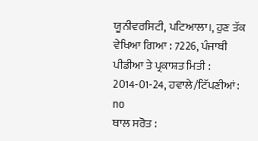ਯੂਨੀਵਰਸਿਟੀ, ਪਟਿਆਲਾ।, ਹੁਣ ਤੱਕ ਵੇਖਿਆ ਗਿਆ : 7226, ਪੰਜਾਬੀ ਪੀਡੀਆ ਤੇ ਪ੍ਰਕਾਸ਼ਤ ਮਿਤੀ : 2014-01-24, ਹਵਾਲੇ/ਟਿੱਪਣੀਆਂ: no
ਥਾਲ ਸਰੋਤ :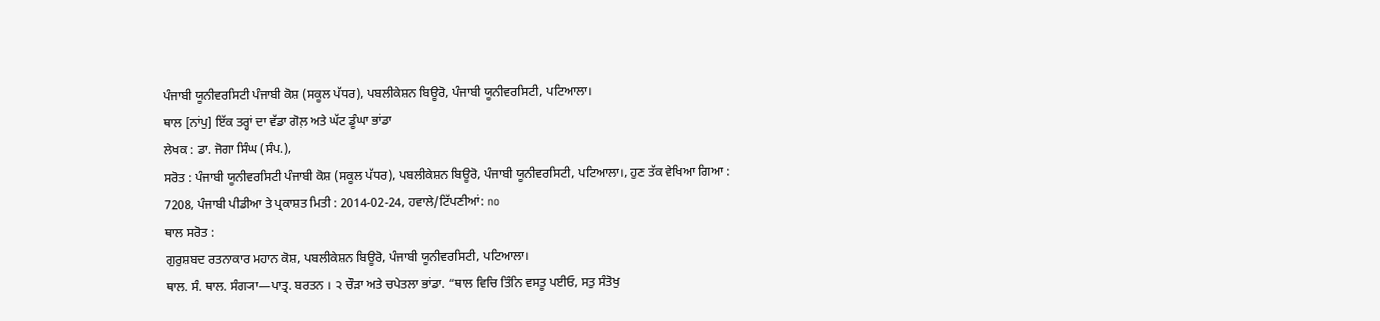ਪੰਜਾਬੀ ਯੂਨੀਵਰਸਿਟੀ ਪੰਜਾਬੀ ਕੋਸ਼ (ਸਕੂਲ ਪੱਧਰ), ਪਬਲੀਕੇਸ਼ਨ ਬਿਊਰੋ, ਪੰਜਾਬੀ ਯੂਨੀਵਰਸਿਟੀ, ਪਟਿਆਲਾ।
ਥਾਲ [ਨਾਂਪੁ] ਇੱਕ ਤਰ੍ਹਾਂ ਦਾ ਵੱਡਾ ਗੋਲ਼ ਅਤੇ ਘੱਟ ਡੂੰਘਾ ਭਾਂਡਾ
ਲੇਖਕ : ਡਾ. ਜੋਗਾ ਸਿੰਘ (ਸੰਪ.),
ਸਰੋਤ : ਪੰਜਾਬੀ ਯੂਨੀਵਰਸਿਟੀ ਪੰਜਾਬੀ ਕੋਸ਼ (ਸਕੂਲ ਪੱਧਰ), ਪਬਲੀਕੇਸ਼ਨ ਬਿਊਰੋ, ਪੰਜਾਬੀ ਯੂਨੀਵਰਸਿਟੀ, ਪਟਿਆਲਾ।, ਹੁਣ ਤੱਕ ਵੇਖਿਆ ਗਿਆ : 7208, ਪੰਜਾਬੀ ਪੀਡੀਆ ਤੇ ਪ੍ਰਕਾਸ਼ਤ ਮਿਤੀ : 2014-02-24, ਹਵਾਲੇ/ਟਿੱਪਣੀਆਂ: no
ਥਾਲ ਸਰੋਤ :
ਗੁਰੁਸ਼ਬਦ ਰਤਨਾਕਾਰ ਮਹਾਨ ਕੋਸ਼, ਪਬਲੀਕੇਸ਼ਨ ਬਿਊਰੋ, ਪੰਜਾਬੀ ਯੂਨੀਵਰਸਿਟੀ, ਪਟਿਆਲਾ।
ਥਾਲ. ਸੰ. ਥਾਲ. ਸੰਗ੍ਯਾ—ਪਾਤ੍ਰ. ਬਰਤਨ । ੨ ਚੌੜਾ ਅਤੇ ਚਪੇਤਲਾ ਭਾਂਡਾ. “ਥਾਲ ਵਿਚਿ ਤਿੰਨਿ ਵਸਤੂ ਪਈਓ, ਸਤੁ ਸੰਤੋਖੁ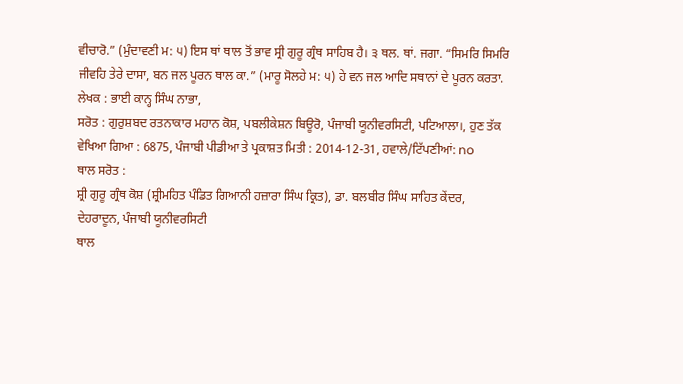ਵੀਚਾਰੋ.” (ਮੁੰਦਾਵਣੀ ਮ: ੫) ਇਸ ਥਾਂ ਥਾਲ ਤੋਂ ਭਾਵ ਸ੍ਰੀ ਗੁਰੂ ਗ੍ਰੰਥ ਸਾਹਿਬ ਹੈ। ੩ ਥਲ. ਥਾਂ. ਜਗਾ. “ਸਿਮਰਿ ਸਿਮਰਿ ਜੀਵਹਿ ਤੇਰੇ ਦਾਸਾ, ਬਨ ਜਲ ਪੂਰਨ ਥਾਲ ਕਾ.” (ਮਾਰੂ ਸੋਲਹੇ ਮ: ੫) ਹੇ ਵਨ ਜਲ ਆਦਿ ਸਥਾਨਾਂ ਦੇ ਪੂਰਨ ਕਰਤਾ.
ਲੇਖਕ : ਭਾਈ ਕਾਨ੍ਹ ਸਿੰਘ ਨਾਭਾ,
ਸਰੋਤ : ਗੁਰੁਸ਼ਬਦ ਰਤਨਾਕਾਰ ਮਹਾਨ ਕੋਸ਼, ਪਬਲੀਕੇਸ਼ਨ ਬਿਊਰੋ, ਪੰਜਾਬੀ ਯੂਨੀਵਰਸਿਟੀ, ਪਟਿਆਲਾ।, ਹੁਣ ਤੱਕ ਵੇਖਿਆ ਗਿਆ : 6875, ਪੰਜਾਬੀ ਪੀਡੀਆ ਤੇ ਪ੍ਰਕਾਸ਼ਤ ਮਿਤੀ : 2014-12-31, ਹਵਾਲੇ/ਟਿੱਪਣੀਆਂ: no
ਥਾਲ ਸਰੋਤ :
ਸ਼੍ਰੀ ਗੁਰੂ ਗ੍ਰੰਥ ਕੋਸ਼ (ਸ਼੍ਰੀਮਹਿਤ ਪੰਡਿਤ ਗਿਆਨੀ ਹਜ਼ਾਰਾ ਸਿੰਘ ਕ੍ਰਿਤ), ਡਾ. ਬਲਬੀਰ ਸਿੰਘ ਸਾਹਿਤ ਕੇਂਦਰ, ਦੇਹਰਾਦੂਨ, ਪੰਜਾਬੀ ਯੂਨੀਵਰਸਿਟੀ
ਥਾਲ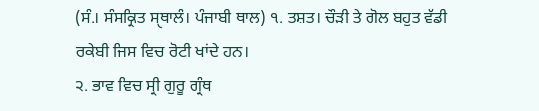(ਸੰ.। ਸੰਸਕ੍ਰਿਤ ਸੑਥਾਲੰ। ਪੰਜਾਬੀ ਥਾਲ) ੧. ਤਸ਼ਤ। ਚੌੜੀ ਤੇ ਗੋਲ ਬਹੁਤ ਵੱਡੀ ਰਕੇਬੀ ਜਿਸ ਵਿਚ ਰੋਟੀ ਖਾਂਦੇ ਹਨ।
੨. ਭਾਵ ਵਿਚ ਸ੍ਰੀ ਗੁਰੂ ਗ੍ਰੰਥ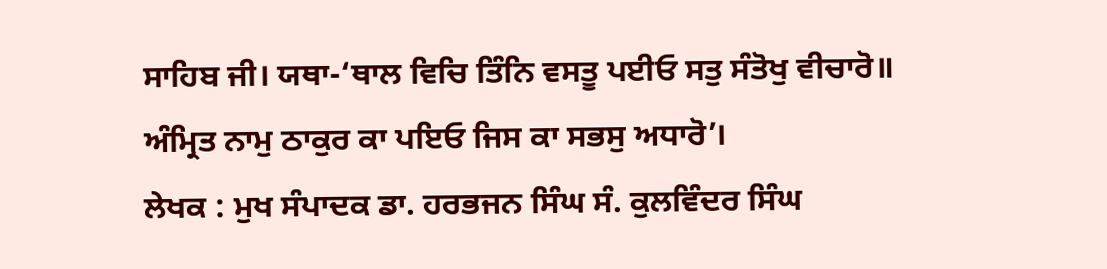ਸਾਹਿਬ ਜੀ। ਯਥਾ-‘ਥਾਲ ਵਿਚਿ ਤਿੰਨਿ ਵਸਤੂ ਪਈਓ ਸਤੁ ਸੰਤੋਖੁ ਵੀਚਾਰੋ॥ ਅੰਮ੍ਰਿਤ ਨਾਮੁ ਠਾਕੁਰ ਕਾ ਪਇਓ ਜਿਸ ਕਾ ਸਭਸੁ ਅਧਾਰੋ’।
ਲੇਖਕ : ਮੁਖ ਸੰਪਾਦਕ ਡਾ. ਹਰਭਜਨ ਸਿੰਘ ਸੰ. ਕੁਲਵਿੰਦਰ ਸਿੰਘ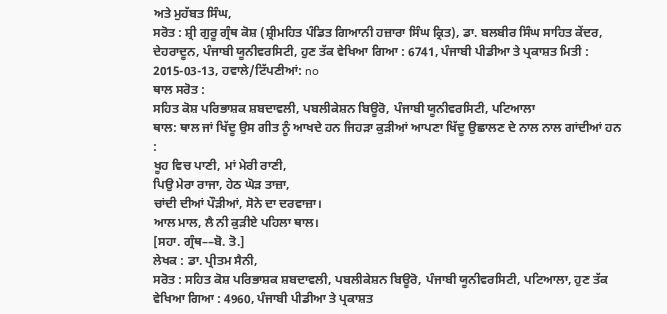ਅਤੇ ਮੁਹੱਬਤ ਸਿੰਘ,
ਸਰੋਤ : ਸ਼੍ਰੀ ਗੁਰੂ ਗ੍ਰੰਥ ਕੋਸ਼ (ਸ਼੍ਰੀਮਹਿਤ ਪੰਡਿਤ ਗਿਆਨੀ ਹਜ਼ਾਰਾ ਸਿੰਘ ਕ੍ਰਿਤ), ਡਾ. ਬਲਬੀਰ ਸਿੰਘ ਸਾਹਿਤ ਕੇਂਦਰ, ਦੇਹਰਾਦੂਨ, ਪੰਜਾਬੀ ਯੂਨੀਵਰਸਿਟੀ, ਹੁਣ ਤੱਕ ਵੇਖਿਆ ਗਿਆ : 6741, ਪੰਜਾਬੀ ਪੀਡੀਆ ਤੇ ਪ੍ਰਕਾਸ਼ਤ ਮਿਤੀ : 2015-03-13, ਹਵਾਲੇ/ਟਿੱਪਣੀਆਂ: no
ਥਾਲ ਸਰੋਤ :
ਸਹਿਤ ਕੋਸ਼ ਪਰਿਭਾਸ਼ਕ ਸ਼ਬਦਾਵਲੀ, ਪਬਲੀਕੇਸ਼ਨ ਬਿਊਰੋ, ਪੰਜਾਬੀ ਯੂਨੀਵਰਸਿਟੀ, ਪਟਿਆਲਾ
ਥਾਲ: ਥਾਲ ਜਾਂ ਖਿੱਦੂ ਉਸ ਗੀਤ ਨੂੰ ਆਖਦੇ ਹਨ ਜਿਹੜਾ ਕੁੜੀਆਂ ਆਪਣਾ ਖਿੱਦੂ ਉਛਾਲਣ ਦੇ ਨਾਲ ਨਾਲ ਗਾਂਦੀਆਂ ਹਨ :
ਖੂਹ ਵਿਚ ਪਾਣੀ, ਮਾਂ ਮੇਰੀ ਰਾਣੀ,
ਪਿਉ ਮੇਰਾ ਰਾਜਾ, ਹੇਠ ਘੋੜ ਤਾਜ਼ਾ,
ਚਾਂਦੀ ਦੀਆਂ ਪੌੜੀਆਂ, ਸੋਨੇ ਦਾ ਦਰਵਾਜ਼ਾ।
ਆਲ ਮਾਲ, ਲੈ ਨੀ ਕੁੜੀਏ ਪਹਿਲਾ ਥਾਲ।
[ਸਹਾ. ਗ੍ਰੰਥ––ਬੋ. ਤੋ.]
ਲੇਖਕ : ਡਾ. ਪ੍ਰੀਤਮ ਸੈਨੀ,
ਸਰੋਤ : ਸਹਿਤ ਕੋਸ਼ ਪਰਿਭਾਸ਼ਕ ਸ਼ਬਦਾਵਲੀ, ਪਬਲੀਕੇਸ਼ਨ ਬਿਊਰੋ, ਪੰਜਾਬੀ ਯੂਨੀਵਰਸਿਟੀ, ਪਟਿਆਲਾ, ਹੁਣ ਤੱਕ ਵੇਖਿਆ ਗਿਆ : 4960, ਪੰਜਾਬੀ ਪੀਡੀਆ ਤੇ ਪ੍ਰਕਾਸ਼ਤ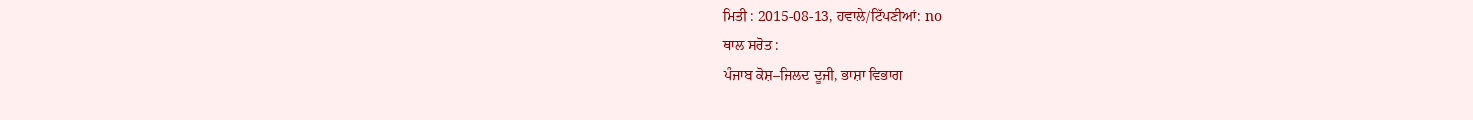ਮਿਤੀ : 2015-08-13, ਹਵਾਲੇ/ਟਿੱਪਣੀਆਂ: no
ਥਾਲ ਸਰੋਤ :
ਪੰਜਾਬ ਕੋਸ਼–ਜਿਲਦ ਦੂਜੀ, ਭਾਸ਼ਾ ਵਿਭਾਗ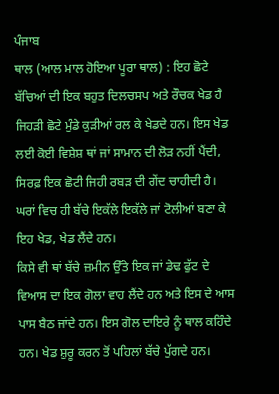ਪੰਜਾਬ
ਥਾਲ (ਆਲ ਮਾਲ ਹੋਇਆ ਪੂਰਾ ਥਾਲ) : ਇਹ ਛੋਟੇ ਬੱਚਿਆਂ ਦੀ ਇਕ ਬਹੁਤ ਦਿਲਚਸਪ ਅਤੇ ਰੌਚਕ ਖੇਡ ਹੈ ਜਿਹੜੀ ਛੋਟੇ ਮੁੰਡੇ ਕੁੜੀਆਂ ਰਲ ਕੇ ਖੇਡਦੇ ਹਨ। ਇਸ ਖੇਡ ਲਈ ਕੋਈ ਵਿਸ਼ੇਸ਼ ਥਾਂ ਜਾਂ ਸਾਮਾਨ ਦੀ ਲੋੜ ਨਹੀਂ ਪੈਂਦੀ, ਸਿਰਫ਼ ਇਕ ਛੋਟੀ ਜਿਹੀ ਰਬੜ ਦੀ ਗੇਂਦ ਚਾਹੀਦੀ ਹੈ। ਘਰਾਂ ਵਿਚ ਹੀ ਬੱਚੇ ਇਕੱਲੇ ਇਕੱਲੇ ਜਾਂ ਟੋਲੀਆਂ ਬਣਾ ਕੇ ਇਹ ਖੇਡ, ਖੇਡ ਲੈਂਦੇ ਹਨ।
ਕਿਸੇ ਵੀ ਥਾਂ ਬੱਚੇ ਜ਼ਮੀਨ ਉੱਤੇ ਇਕ ਜਾਂ ਡੇਢ ਫੁੱਟ ਦੇ ਵਿਆਸ ਦਾ ਇਕ ਗੋਲਾ ਵਾਹ ਲੈਂਦੇ ਹਨ ਅਤੇ ਇਸ ਦੇ ਆਸ ਪਾਸ ਬੈਠ ਜਾਂਦੇ ਹਨ। ਇਸ ਗੋਲ ਦਾਇਰੇ ਨੂੰ ਥਾਲ ਕਹਿੰਦੇ ਹਨ। ਖੇਡ ਸ਼ੁਰੂ ਕਰਨ ਤੋਂ ਪਹਿਲਾਂ ਬੱਚੇ ਪੁੱਗਦੇ ਹਨ।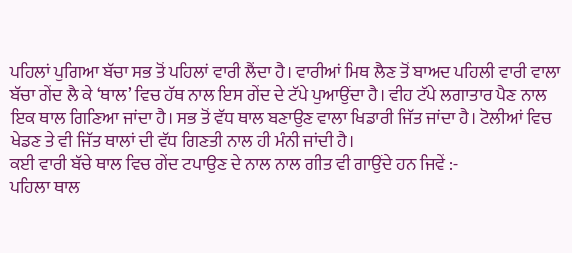ਪਹਿਲਾਂ ਪੁਗਿਆ ਬੱਚਾ ਸਭ ਤੋਂ ਪਹਿਲਾਂ ਵਾਰੀ ਲੈਂਦਾ ਹੈ। ਵਾਰੀਆਂ ਮਿਥ ਲੈਣ ਤੋਂ ਬਾਅਦ ਪਹਿਲੀ ਵਾਰੀ ਵਾਲਾ ਬੱਚਾ ਗੇਂਦ ਲੈ ਕੇ ‘ਥਾਲ’ ਵਿਚ ਹੱਥ ਨਾਲ ਇਸ ਗੇਂਦ ਦੇ ਟੱਪੇ ਪੁਆਉਂਦਾ ਹੈ। ਵੀਹ ਟੱਪੇ ਲਗਾਤਾਰ ਪੈਣ ਨਾਲ ਇਕ ਥਾਲ ਗਿਣਿਆ ਜਾਂਦਾ ਹੈ। ਸਭ ਤੋਂ ਵੱਧ ਥਾਲ ਬਣਾਉਣ ਵਾਲਾ ਖਿਡਾਰੀ ਜਿੱਤ ਜਾਂਦਾ ਹੈ। ਟੋਲੀਆਂ ਵਿਚ ਖੇਡਣ ਤੇ ਵੀ ਜਿੱਤ ਥਾਲਾਂ ਦੀ ਵੱਧ ਗਿਣਤੀ ਨਾਲ ਹੀ ਮੰਨੀ ਜਾਂਦੀ ਹੈ।
ਕਈ ਵਾਰੀ ਬੱਚੇ ਥਾਲ ਵਿਚ ਗੇਂਦ ਟਪਾਉਣ ਦੇ ਨਾਲ ਨਾਲ ਗੀਤ ਵੀ ਗਾਉਂਦੇ ਹਨ ਜਿਵੇਂ :-
ਪਹਿਲਾ ਥਾਲ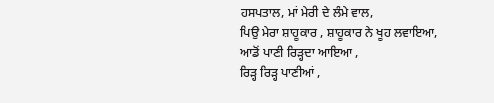ਹਸਪਤਾਲ, ਮਾਂ ਮੇਰੀ ਦੇ ਲੰਮੇ ਵਾਲ,
ਪਿਉ ਮੇਰਾ ਸ਼ਾਹੂਕਾਰ , ਸ਼ਾਹੂਕਾਰ ਨੇ ਖੂਹ ਲਵਾਇਆ,
ਆਡੋਂ ਪਾਣੀ ਰਿੜ੍ਹਦਾ ਆਇਆ ,
ਰਿੜ੍ਹ ਰਿੜ੍ਹ ਪਾਣੀਆਂ ,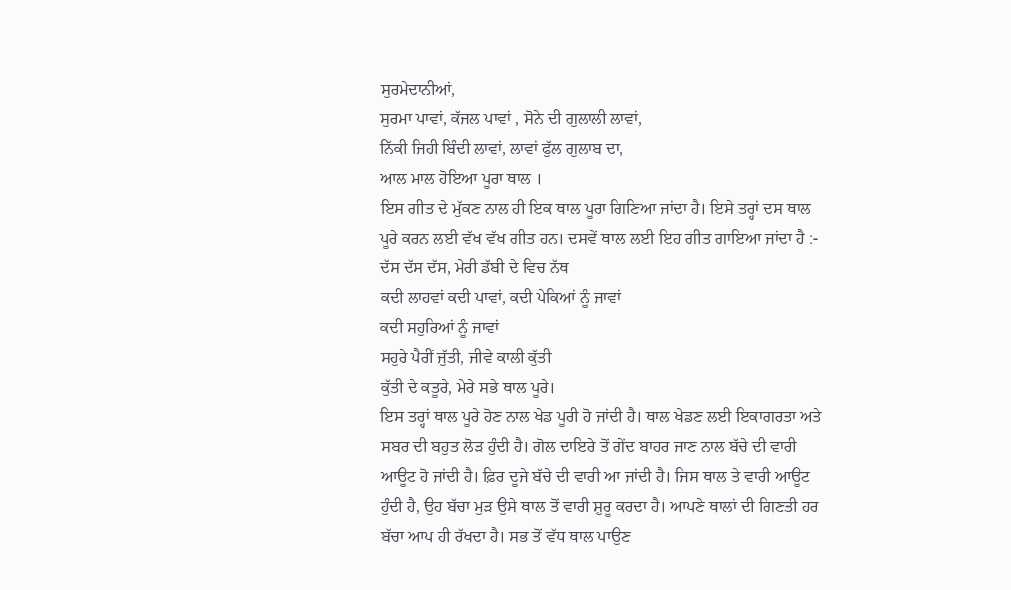ਸੁਰਮੇਦਾਨੀਆਂ,
ਸੁਰਮਾ ਪਾਵਾਂ, ਕੱਜਲ ਪਾਵਾਂ , ਸੋਨੇ ਦੀ ਗੁਲਾਲੀ ਲਾਵਾਂ,
ਨਿੱਕੀ ਜਿਹੀ ਬਿੰਦੀ ਲਾਵਾਂ, ਲਾਵਾਂ ਫੁੱਲ ਗੁਲਾਬ ਦਾ,
ਆਲ ਮਾਲ ਹੋਇਆ ਪੂਰਾ ਥਾਲ ।
ਇਸ ਗੀਤ ਦੇ ਮੁੱਕਣ ਨਾਲ ਹੀ ਇਕ ਥਾਲ ਪੂਰਾ ਗਿਣਿਆ ਜਾਂਦਾ ਹੈ। ਇਸੇ ਤਰ੍ਹਾਂ ਦਸ ਥਾਲ ਪੂਰੇ ਕਰਨ ਲਈ ਵੱਖ ਵੱਖ ਗੀਤ ਹਨ। ਦਸਵੇਂ ਥਾਲ ਲਈ ਇਹ ਗੀਤ ਗਾਇਆ ਜਾਂਦਾ ਹੈ :-
ਦੱਸ ਦੱਸ ਦੱਸ, ਮੇਰੀ ਡੱਬੀ ਦੇ ਵਿਚ ਨੱਥ
ਕਦੀ ਲਾਹਵਾਂ ਕਦੀ ਪਾਵਾਂ, ਕਦੀ ਪੇਕਿਆਂ ਨੂੰ ਜਾਵਾਂ
ਕਦੀ ਸਹੁਰਿਆਂ ਨੂੰ ਜਾਵਾਂ
ਸਹੁਰੇ ਪੈਰੀਂ ਜੁੱਤੀ, ਜੀਵੇ ਕਾਲੀ ਕੁੱਤੀ
ਕੁੱਤੀ ਦੇ ਕਤੂਰੇ, ਮੇਰੇ ਸਭੇ ਥਾਲ ਪੂਰੇ।
ਇਸ ਤਰ੍ਹਾਂ ਥਾਲ ਪੂਰੇ ਹੋਣ ਨਾਲ ਖੇਡ ਪੂਰੀ ਹੋ ਜਾਂਦੀ ਹੈ। ਥਾਲ ਖੇਡਣ ਲਈ ਇਕਾਗਰਤਾ ਅਤੇ ਸਬਰ ਦੀ ਬਹੁਤ ਲੋੜ ਹੁੰਦੀ ਹੈ। ਗੋਲ ਦਾਇਰੇ ਤੋਂ ਗੇਂਦ ਬਾਹਰ ਜਾਣ ਨਾਲ ਬੱਚੇ ਦੀ ਵਾਰੀ ਆਊਟ ਹੋ ਜਾਂਦੀ ਹੈ। ਫ਼ਿਰ ਦੂਜੇ ਬੱਚੇ ਦੀ ਵਾਰੀ ਆ ਜਾਂਦੀ ਹੈ। ਜਿਸ ਥਾਲ ਤੇ ਵਾਰੀ ਆਊਟ ਹੁੰਦੀ ਹੈ, ਉਹ ਬੱਚਾ ਮੁੜ ਉਸੇ ਥਾਲ ਤੋਂ ਵਾਰੀ ਸ਼ੁਰੂ ਕਰਦਾ ਹੈ। ਆਪਣੇ ਥਾਲਾਂ ਦੀ ਗਿਣਤੀ ਹਰ ਬੱਚਾ ਆਪ ਹੀ ਰੱਖਦਾ ਹੈ। ਸਭ ਤੋਂ ਵੱਧ ਥਾਲ ਪਾਉਣ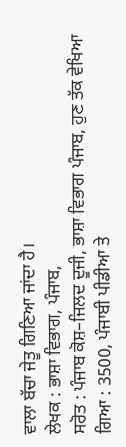ਵਾਲਾ ਬੱਚਾ ਜੇਤੂ ਗਿਣਿਆ ਜਾਂਦਾ ਹੈ।
ਲੇਖਕ : ਭਾਸ਼ਾ ਵਿਭਾਗ, ਪੰਜਾਬ,
ਸਰੋਤ : ਪੰਜਾਬ ਕੋਸ਼–ਜਿਲਦ ਦੂਜੀ, ਭਾਸ਼ਾ ਵਿਭਾਗ ਪੰਜਾਬ, ਹੁਣ ਤੱਕ ਵੇਖਿਆ ਗਿਆ : 3500, ਪੰਜਾਬੀ ਪੀਡੀਆ ਤੇ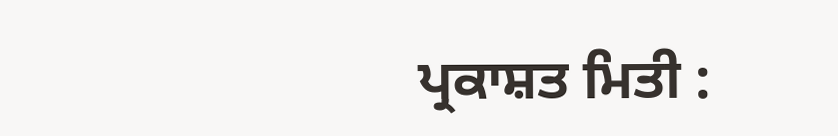ਪ੍ਰਕਾਸ਼ਤ ਮਿਤੀ :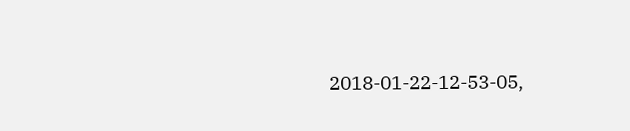2018-01-22-12-53-05,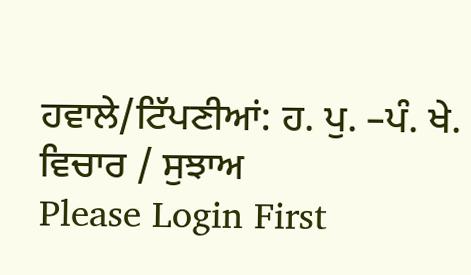ਹਵਾਲੇ/ਟਿੱਪਣੀਆਂ: ਹ. ਪੁ. –ਪੰ. ਖੇ.
ਵਿਚਾਰ / ਸੁਝਾਅ
Please Login First